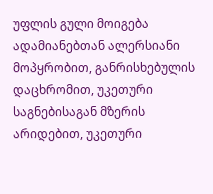უფლის გული მოიგება ადამიანებთან ალერსიანი მოპყრობით, განრისხებულის დაცხრომით, უკეთური საგნებისაგან მზერის არიდებით, უკეთური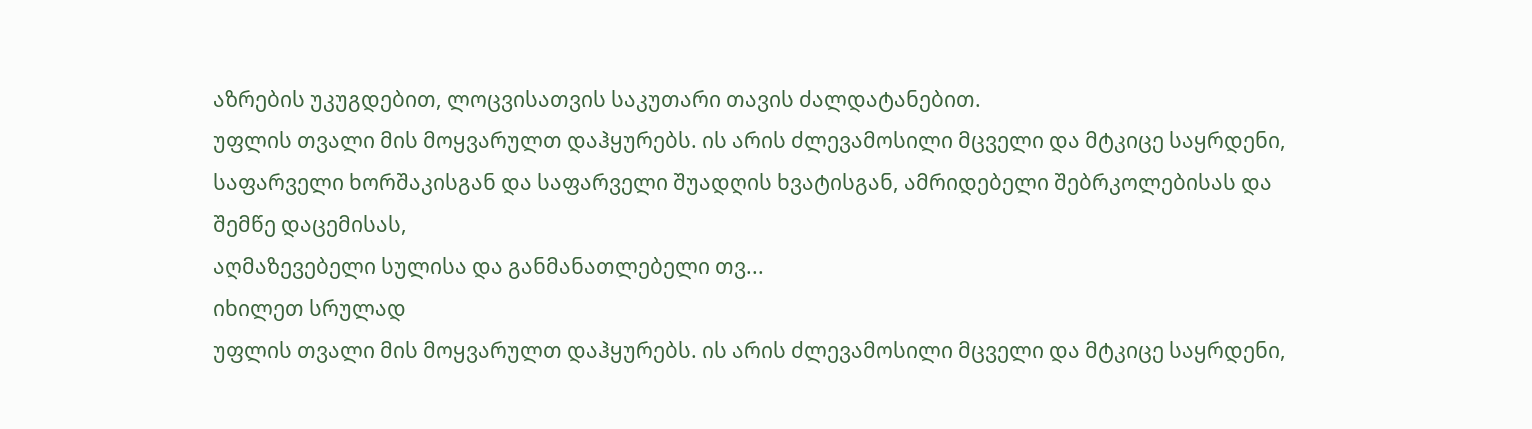აზრების უკუგდებით, ლოცვისათვის საკუთარი თავის ძალდატანებით.
უფლის თვალი მის მოყვარულთ დაჰყურებს. ის არის ძლევამოსილი მცველი და მტკიცე საყრდენი, საფარველი ხორშაკისგან და საფარველი შუადღის ხვატისგან, ამრიდებელი შებრკოლებისას და შემწე დაცემისას,
აღმაზევებელი სულისა და განმანათლებელი თვ...
იხილეთ სრულად
უფლის თვალი მის მოყვარულთ დაჰყურებს. ის არის ძლევამოსილი მცველი და მტკიცე საყრდენი,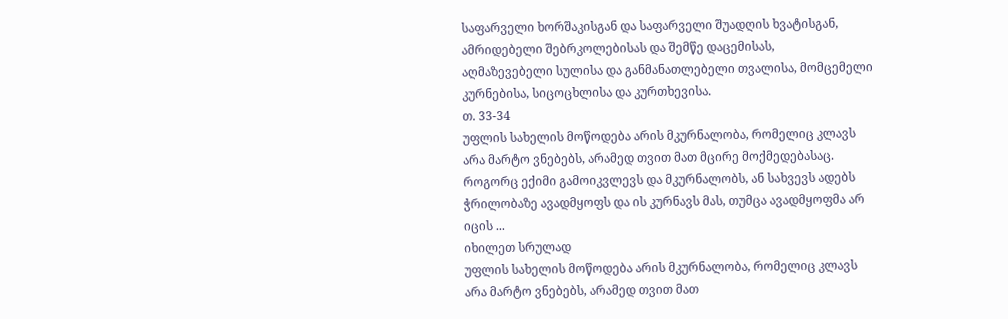საფარველი ხორშაკისგან და საფარველი შუადღის ხვატისგან, ამრიდებელი შებრკოლებისას და შემწე დაცემისას,
აღმაზევებელი სულისა და განმანათლებელი თვალისა, მომცემელი კურნებისა, სიცოცხლისა და კურთხევისა.
თ. 33-34
უფლის სახელის მოწოდება არის მკურნალობა, რომელიც კლავს არა მარტო ვნებებს, არამედ თვით მათ მცირე მოქმედებასაც. როგორც ექიმი გამოიკვლევს და მკურნალობს, ან სახვევს ადებს ჭრილობაზე ავადმყოფს და ის კურნავს მას, თუმცა ავადმყოფმა არ იცის ...
იხილეთ სრულად
უფლის სახელის მოწოდება არის მკურნალობა, რომელიც კლავს არა მარტო ვნებებს, არამედ თვით მათ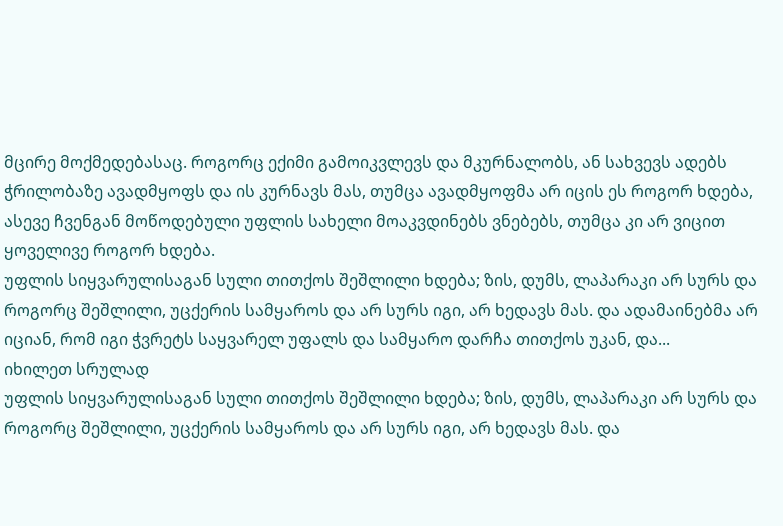მცირე მოქმედებასაც. როგორც ექიმი გამოიკვლევს და მკურნალობს, ან სახვევს ადებს ჭრილობაზე ავადმყოფს და ის კურნავს მას, თუმცა ავადმყოფმა არ იცის ეს როგორ ხდება, ასევე ჩვენგან მოწოდებული უფლის სახელი მოაკვდინებს ვნებებს, თუმცა კი არ ვიცით ყოველივე როგორ ხდება.
უფლის სიყვარულისაგან სული თითქოს შეშლილი ხდება; ზის, დუმს, ლაპარაკი არ სურს და როგორც შეშლილი, უცქერის სამყაროს და არ სურს იგი, არ ხედავს მას. და ადამაინებმა არ იციან, რომ იგი ჭვრეტს საყვარელ უფალს და სამყარო დარჩა თითქოს უკან, და...
იხილეთ სრულად
უფლის სიყვარულისაგან სული თითქოს შეშლილი ხდება; ზის, დუმს, ლაპარაკი არ სურს და როგორც შეშლილი, უცქერის სამყაროს და არ სურს იგი, არ ხედავს მას. და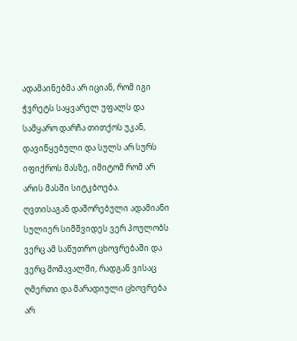ადამაინებმა არ იციან, რომ იგი ჭვრეტს საყვარელ უფალს და სამყარო დარჩა თითქოს უკან, დავიწყებული და სულს არ სურს იფიქროს მასზე, იმიტომ რომ არ არის მასში სიტკბოება.
ღვთისაგან დაშორებული ადამიანი სულიერ სიმშვიდეს ვერ პოულობს ვერც ამ საწუთრო ცხოვრებაში და ვერც მომავალში, რადგან ვისაც ღმერთი და მარადიული ცხოვრება არ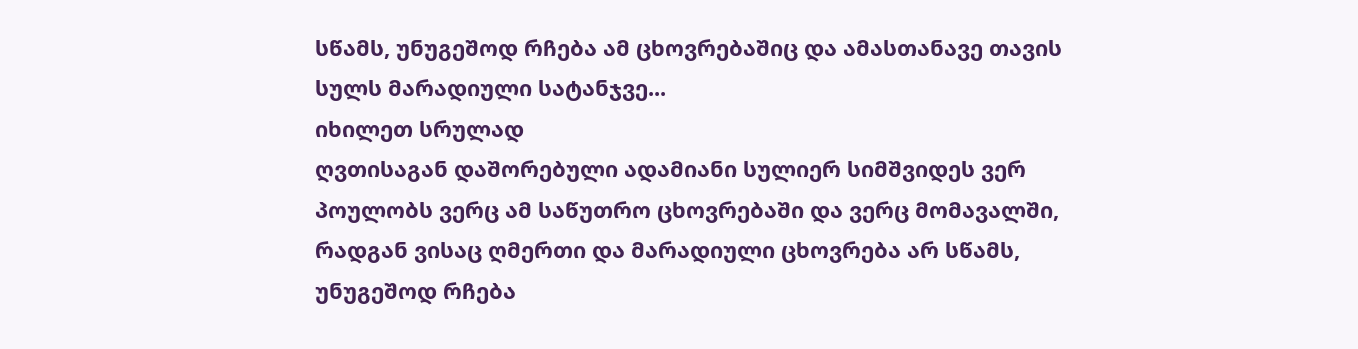სწამს, უნუგეშოდ რჩება ამ ცხოვრებაშიც და ამასთანავე თავის სულს მარადიული სატანჯვე...
იხილეთ სრულად
ღვთისაგან დაშორებული ადამიანი სულიერ სიმშვიდეს ვერ პოულობს ვერც ამ საწუთრო ცხოვრებაში და ვერც მომავალში, რადგან ვისაც ღმერთი და მარადიული ცხოვრება არ სწამს, უნუგეშოდ რჩება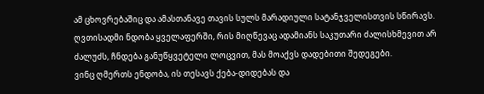ამ ცხოვრებაშიც და ამასთანავე თავის სულს მარადიული სატანჯველისთვის სწირავს.
ღვთისადმი ნდობა ყველაფერში, რის მიღწევაც ადამიანს საკუთარი ძალისხმევით არ ძალუძს, ჩნდება განუწყვეტელი ლოცვით, მას მოაქვს დადებითი შედეგები.
ვინც ღმერთს ენდობა, ის თესავს ქება-დიდებას და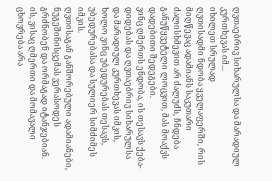ღვთაებრივ სიხარულსა და მარადიულ კურთხევას იმ...
იხილეთ სრულად
ღვთისადმი ნდობა ყველაფერში, რის მიღწევაც ადამიანს საკუთარი ძალისხმევით არ ძალუძს, ჩნდება განუწყვეტელი ლოცვით, მას მოაქვს დადებითი შედეგები.
ვინც ღმერთს ენდობა, ის თესავს ქება-დიდებას და ღვთაებრივ სიხარულსა და მარადიულ კურთხევას იმკის, ხოლო ვინც უბედურებას თესავს, უბედურებასა და სულიერ სიმძიმეს იმკის.
ღვთისაგან განშორებული ადამიანები, ნუგეშინისცემას ვერასოდეს გრძნობენ და ორმაგად იტანჯებიან. ის, ვისაც ღმერთი და მომავალი ცხოვრება არა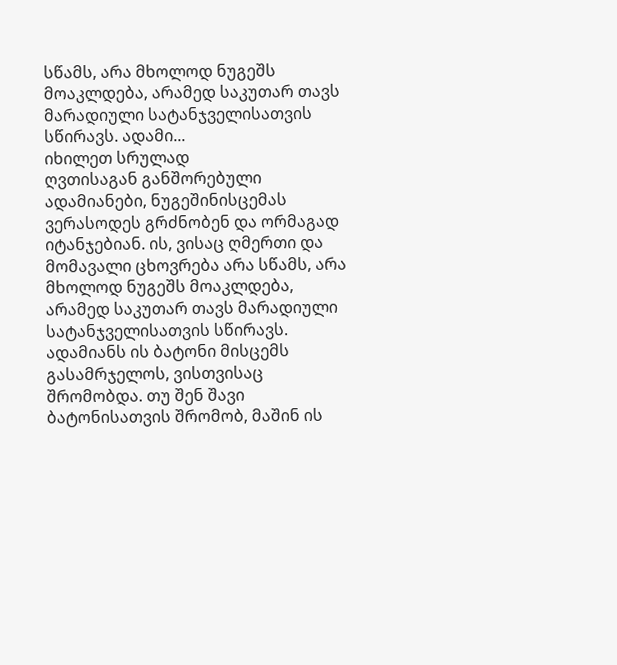სწამს, არა მხოლოდ ნუგეშს მოაკლდება, არამედ საკუთარ თავს მარადიული სატანჯველისათვის სწირავს. ადამი...
იხილეთ სრულად
ღვთისაგან განშორებული ადამიანები, ნუგეშინისცემას ვერასოდეს გრძნობენ და ორმაგად იტანჯებიან. ის, ვისაც ღმერთი და მომავალი ცხოვრება არა სწამს, არა მხოლოდ ნუგეშს მოაკლდება, არამედ საკუთარ თავს მარადიული სატანჯველისათვის სწირავს. ადამიანს ის ბატონი მისცემს გასამრჯელოს, ვისთვისაც შრომობდა. თუ შენ შავი ბატონისათვის შრომობ, მაშინ ის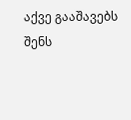აქვე გააშავებს შენს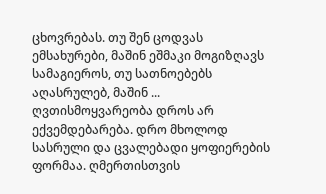ცხოვრებას. თუ შენ ცოდვას ემსახურები, მაშინ ეშმაკი მოგიზღავს სამაგიეროს, თუ სათნოებებს აღასრულებ, მაშინ ...
ღვთისმოყვარეობა დროს არ ექვემდებარება. დრო მხოლოდ სასრული და ცვალებადი ყოფიერების ფორმაა. ღმერთისთვის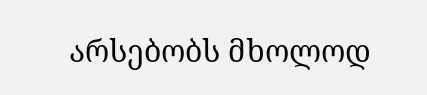არსებობს მხოლოდ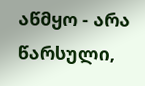აწმყო - არა წარსული,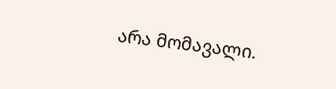არა მომავალი.